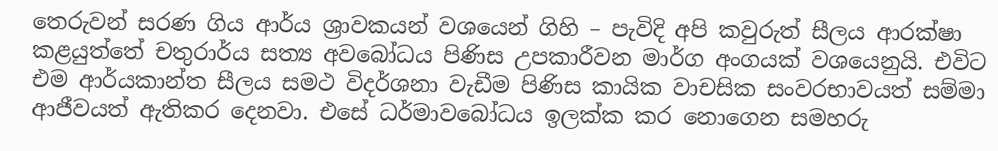තෙරුවන් සරණ ගිය ආර්ය ශ්‍රාවකයන් වශයෙන් ගිහි – පැවිදි අපි කවුරුත් සීලය ආරක්ෂා කළයුත්තේ චතුරාර්ය සත්‍ය අවබෝධය පිණිස උපකාරීවන මාර්ග අංගයක් වශයෙනුයි. එවිට එම ආර්යකාන්ත සීලය සමථ විදර්ශනා වැඩීම පිණිස කායික වාචසික සංවරභාවයත් සම්මා ආජීවයත් ඇතිකර දෙනවා. එසේ ධර්මාවබෝධය ඉලක්ක කර නොගෙන සමහරු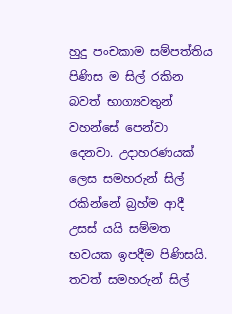හුදු පංචකාම සම්පත්තිය පිණිස ම සිල් රකින බවත් භාග්‍යවතුන් වහන්සේ පෙන්වා දෙනවා. උදාහරණයක් ලෙස සමහරුන් සිල් රකින්නේ බ්‍රහ්ම ආදී උසස් යයි සම්මත භවයක ඉපදීම පිණිසයි. තවත් සමහරුන් සිල්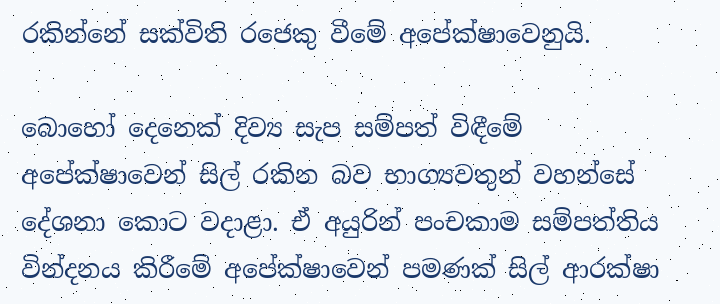රකින්නේ සක්විති රජෙකු වීමේ අපේක්ෂාවෙනුයි.

බොහෝ දෙනෙක් දිව්‍ය සැප සම්පත් විඳීමේ අපේක්ෂාවෙන් සිල් රකින බව භාග්‍යවතුන් වහන්සේ දේශනා කොට වදාළා. ඒ අයුරින් පංචකාම සම්පත්තිය වින්දනය කිරීමේ අපේක්ෂාවෙන් පමණක් සිල් ආරක්ෂා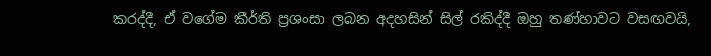කරද්දී, ඒ වගේම කීර්ති ප්‍රශංසා ලබන අදහසින් සිල් රකිද්දී ඔහු තණ්හාවට වසඟවයි,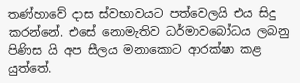තණ්හාවේ දාස ස්වභාවයට පත්වෙලයි එය සිදු කරන්නේ. එසේ නොමැතිව ධර්මාවබෝධය ලබනු පිණිස යි අප සීලය මනාකොට ආරක්ෂා කළ යුත්තේ.